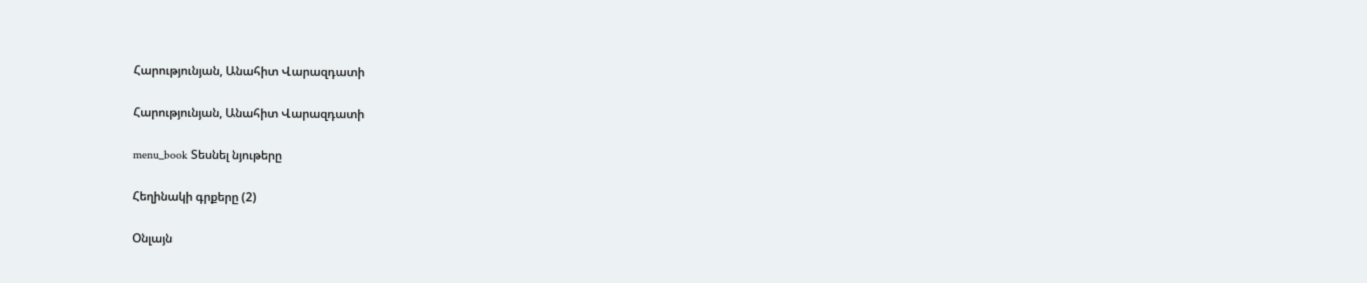Հարությունյան, Անահիտ Վարազդատի

Հարությունյան, Անահիտ Վարազդատի

menu_book Տեսնել նյութերը

Հեղինակի գրքերը (2)

Օնլայն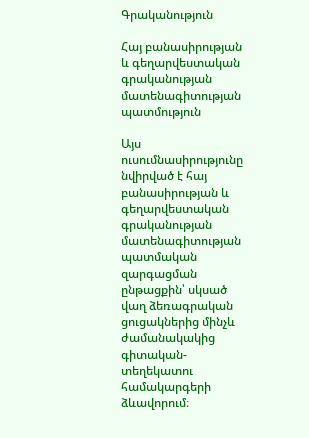Գրականություն

Հայ բանասիրության և գեղարվեստական գրականության մատենագիտության պատմություն

Այս ուսումնասիրությունը նվիրված է հայ բանասիրության և գեղարվեստական գրականության մատենագիտության պատմական զարգացման ընթացքին՝ սկսած վաղ ձեռագրական ցուցակներից մինչև ժամանակակից գիտական-տեղեկատու համակարգերի ձևավորում։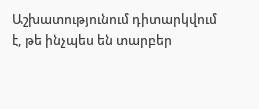Աշխատությունում դիտարկվում է, թե ինչպես են տարբեր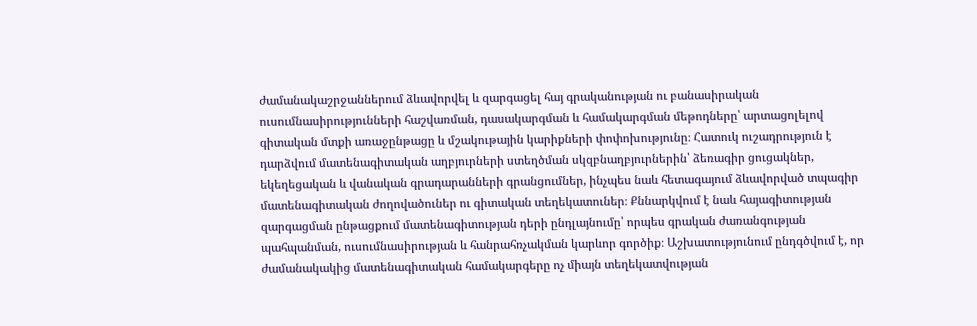ժամանակաշրջաններում ձևավորվել և զարգացել հայ գրականության ու բանասիրական ուսումնասիրությունների հաշվառման, դասակարգման և համակարգման մեթոդները՝ արտացոլելով գիտական մտքի առաջընթացը և մշակութային կարիքների փոփոխությունը։ Հատուկ ուշադրություն է դարձվում մատենագիտական աղբյուրների ստեղծման սկզբնաղբյուրներին՝ ձեռագիր ցուցակներ, եկեղեցական և վանական գրադարանների գրանցումներ, ինչպես նաև հետագայում ձևավորված տպագիր մատենագիտական ժողովածուներ ու գիտական տեղեկատուներ։ Քննարկվում է նաև հայագիտության զարգացման ընթացքում մատենագիտության դերի ընդլայնումը՝ որպես գրական ժառանգության պահպանման, ուսումնասիրության և հանրահռչակման կարևոր գործիք։ Աշխատությունում ընդգծվում է, որ ժամանակակից մատենագիտական համակարգերը ոչ միայն տեղեկատվության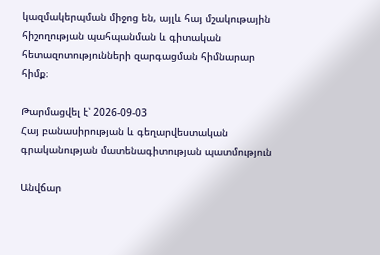կազմակերպման միջոց են, այլև հայ մշակութային հիշողության պահպանման և գիտական հետազոտությունների զարգացման հիմնարար հիմք։

Թարմացվել է՝ 2026-09-03
Հայ բանասիրության և գեղարվեստական գրականության մատենագիտության պատմություն

Անվճար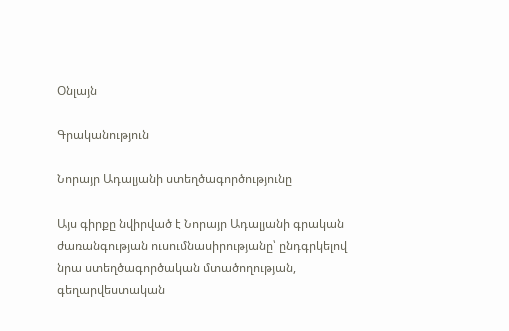Օնլայն

Գրականություն

Նորայր Ադալյանի ստեղծագործությունը

Այս գիրքը նվիրված է Նորայր Ադալյանի գրական ժառանգության ուսումնասիրությանը՝ ընդգրկելով նրա ստեղծագործական մտածողության, գեղարվեստական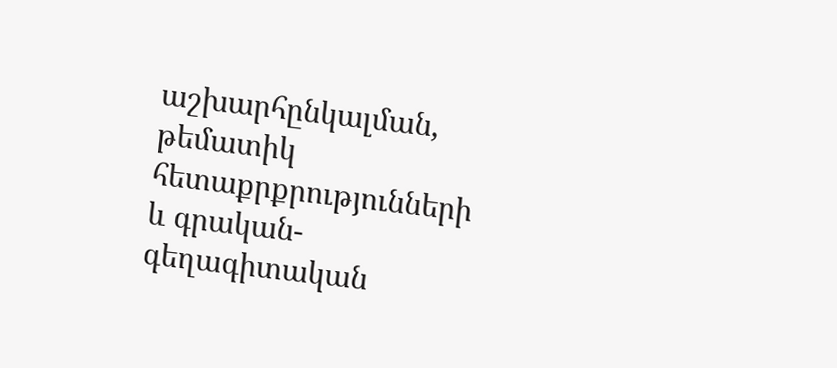աշխարհընկալման, թեմատիկ հետաքրքրությունների և գրական-գեղագիտական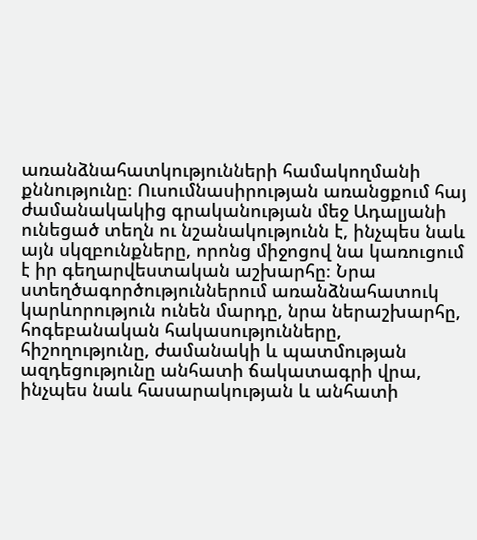առանձնահատկությունների համակողմանի քննությունը։ Ուսումնասիրության առանցքում հայ ժամանակակից գրականության մեջ Ադալյանի ունեցած տեղն ու նշանակությունն է, ինչպես նաև այն սկզբունքները, որոնց միջոցով նա կառուցում է իր գեղարվեստական աշխարհը։ Նրա ստեղծագործություններում առանձնահատուկ կարևորություն ունեն մարդը, նրա ներաշխարհը, հոգեբանական հակասությունները, հիշողությունը, ժամանակի և պատմության ազդեցությունը անհատի ճակատագրի վրա, ինչպես նաև հասարակության և անհատի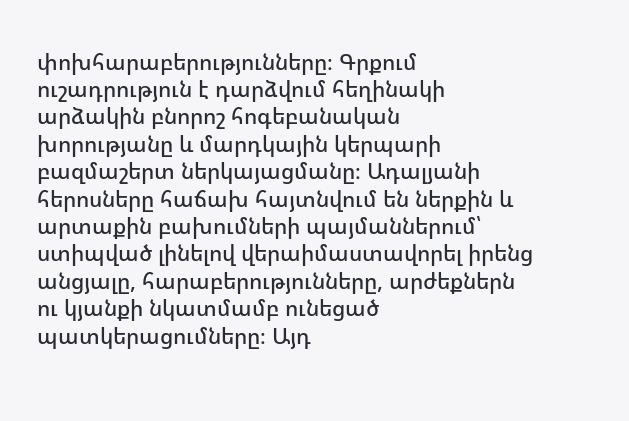փոխհարաբերությունները։ Գրքում ուշադրություն է դարձվում հեղինակի արձակին բնորոշ հոգեբանական խորությանը և մարդկային կերպարի բազմաշերտ ներկայացմանը։ Ադալյանի հերոսները հաճախ հայտնվում են ներքին և արտաքին բախումների պայմաններում՝ ստիպված լինելով վերաիմաստավորել իրենց անցյալը, հարաբերությունները, արժեքներն ու կյանքի նկատմամբ ունեցած պատկերացումները։ Այդ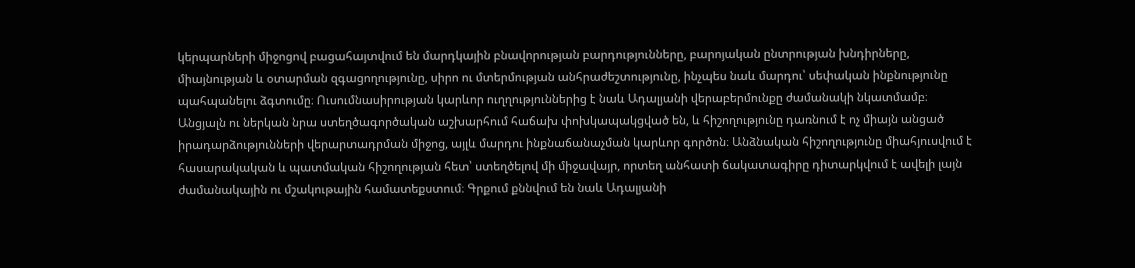կերպարների միջոցով բացահայտվում են մարդկային բնավորության բարդությունները, բարոյական ընտրության խնդիրները, միայնության և օտարման զգացողությունը, սիրո ու մտերմության անհրաժեշտությունը, ինչպես նաև մարդու՝ սեփական ինքնությունը պահպանելու ձգտումը։ Ուսումնասիրության կարևոր ուղղություններից է նաև Ադալյանի վերաբերմունքը ժամանակի նկատմամբ։ Անցյալն ու ներկան նրա ստեղծագործական աշխարհում հաճախ փոխկապակցված են, և հիշողությունը դառնում է ոչ միայն անցած իրադարձությունների վերարտադրման միջոց, այլև մարդու ինքնաճանաչման կարևոր գործոն։ Անձնական հիշողությունը միահյուսվում է հասարակական և պատմական հիշողության հետ՝ ստեղծելով մի միջավայր, որտեղ անհատի ճակատագիրը դիտարկվում է ավելի լայն ժամանակային ու մշակութային համատեքստում։ Գրքում քննվում են նաև Ադալյանի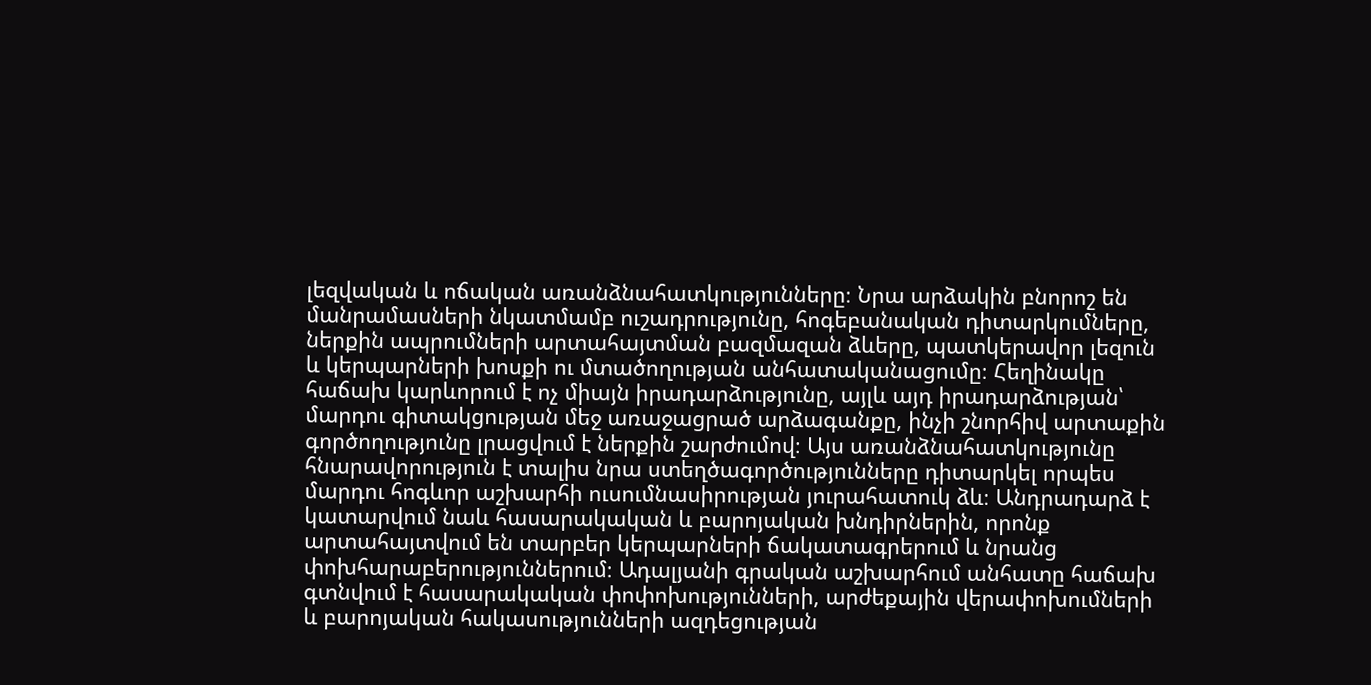լեզվական և ոճական առանձնահատկությունները։ Նրա արձակին բնորոշ են մանրամասների նկատմամբ ուշադրությունը, հոգեբանական դիտարկումները, ներքին ապրումների արտահայտման բազմազան ձևերը, պատկերավոր լեզուն և կերպարների խոսքի ու մտածողության անհատականացումը։ Հեղինակը հաճախ կարևորում է ոչ միայն իրադարձությունը, այլև այդ իրադարձության՝ մարդու գիտակցության մեջ առաջացրած արձագանքը, ինչի շնորհիվ արտաքին գործողությունը լրացվում է ներքին շարժումով։ Այս առանձնահատկությունը հնարավորություն է տալիս նրա ստեղծագործությունները դիտարկել որպես մարդու հոգևոր աշխարհի ուսումնասիրության յուրահատուկ ձև։ Անդրադարձ է կատարվում նաև հասարակական և բարոյական խնդիրներին, որոնք արտահայտվում են տարբեր կերպարների ճակատագրերում և նրանց փոխհարաբերություններում։ Ադալյանի գրական աշխարհում անհատը հաճախ գտնվում է հասարակական փոփոխությունների, արժեքային վերափոխումների և բարոյական հակասությունների ազդեցության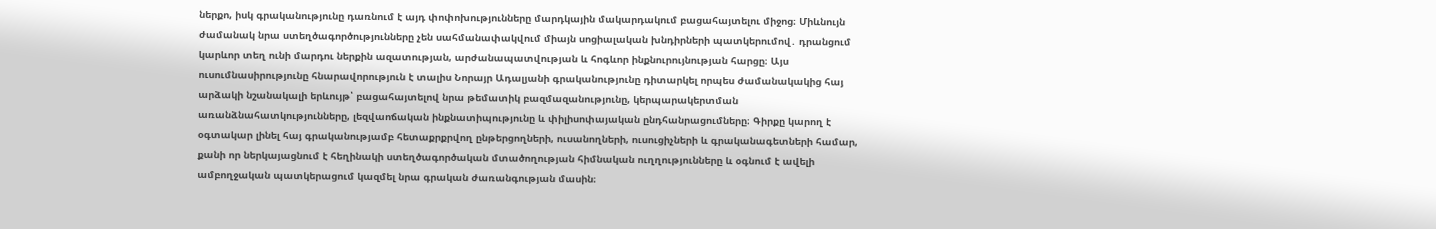ներքո, իսկ գրականությունը դառնում է այդ փոփոխությունները մարդկային մակարդակում բացահայտելու միջոց։ Միևնույն ժամանակ նրա ստեղծագործությունները չեն սահմանափակվում միայն սոցիալական խնդիրների պատկերումով․ դրանցում կարևոր տեղ ունի մարդու ներքին ազատության, արժանապատվության և հոգևոր ինքնուրույնության հարցը։ Այս ուսումնասիրությունը հնարավորություն է տալիս Նորայր Ադալյանի գրականությունը դիտարկել որպես ժամանակակից հայ արձակի նշանակալի երևույթ՝ բացահայտելով նրա թեմատիկ բազմազանությունը, կերպարակերտման առանձնահատկությունները, լեզվաոճական ինքնատիպությունը և փիլիսոփայական ընդհանրացումները։ Գիրքը կարող է օգտակար լինել հայ գրականությամբ հետաքրքրվող ընթերցողների, ուսանողների, ուսուցիչների և գրականագետների համար, քանի որ ներկայացնում է հեղինակի ստեղծագործական մտածողության հիմնական ուղղությունները և օգնում է ավելի ամբողջական պատկերացում կազմել նրա գրական ժառանգության մասին։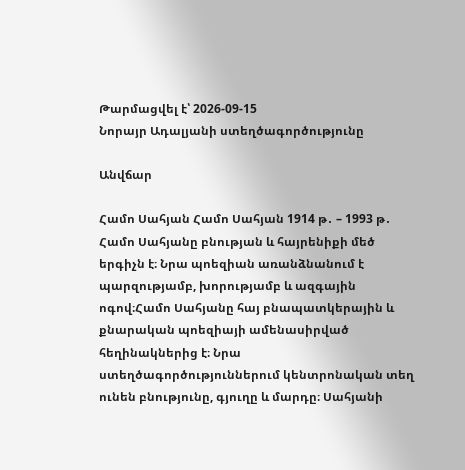Թարմացվել է՝ 2026-09-15
Նորայր Ադալյանի ստեղծագործությունը

Անվճար

Համո Սահյան Համո Սահյան 1914 թ․ – 1993 թ․ Համո Սահյանը բնության և հայրենիքի մեծ երգիչն է։ Նրա պոեզիան առանձնանում է պարզությամբ, խորությամբ և ազգային ոգով։Համո Սահյանը հայ բնապատկերային և քնարական պոեզիայի ամենասիրված հեղինակներից է։ Նրա ստեղծագործություններում կենտրոնական տեղ ունեն բնությունը, գյուղը և մարդը։ Սահյանի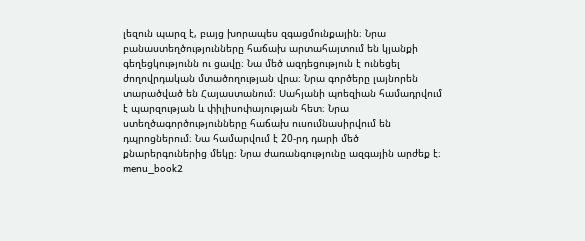լեզուն պարզ է, բայց խորապես զգացմունքային։ Նրա բանաստեղծությունները հաճախ արտահայտում են կյանքի գեղեցկությունն ու ցավը։ Նա մեծ ազդեցություն է ունեցել ժողովրդական մտածողության վրա։ Նրա գործերը լայնորեն տարածված են Հայաստանում։ Սահյանի պոեզիան համադրվում է պարզության և փիլիսոփայության հետ։ Նրա ստեղծագործությունները հաճախ ուսումնասիրվում են դպրոցներում։ Նա համարվում է 20-րդ դարի մեծ քնարերգուներից մեկը։ Նրա ժառանգությունը ազգային արժեք է։ menu_book2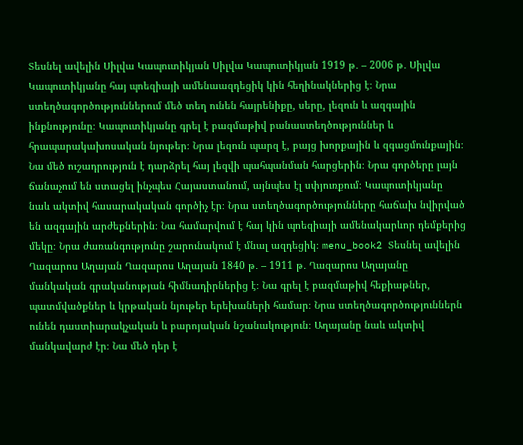Տեսնել ավելին Սիլվա Կապուտիկյան Սիլվա Կապուտիկյան 1919 թ․ – 2006 թ․ Սիլվա Կապուտիկյանը հայ պոեզիայի ամենաազդեցիկ կին հեղինակներից է։ Նրա ստեղծագործություններում մեծ տեղ ունեն հայրենիքը, սերը, լեզուն և ազգային ինքնությունը։ Կապուտիկյանը գրել է բազմաթիվ բանաստեղծություններ և հրապարակախոսական նյութեր։ Նրա լեզուն պարզ է, բայց խորքային և զգացմունքային։ Նա մեծ ուշադրություն է դարձրել հայ լեզվի պահպանման հարցերին։ Նրա գործերը լայն ճանաչում են ստացել ինչպես Հայաստանում, այնպես էլ սփյուռքում։ Կապուտիկյանը նաև ակտիվ հասարակական գործիչ էր։ Նրա ստեղծագործությունները հաճախ նվիրված են ազգային արժեքներին։ Նա համարվում է հայ կին պոեզիայի ամենակարևոր դեմքերից մեկը։ Նրա ժառանգությունը շարունակում է մնալ ազդեցիկ։ menu_book2 Տեսնել ավելին Ղազարոս Աղայան Ղազարոս Աղայան 1840 թ․ – 1911 թ․ Ղազարոս Աղայանը մանկական գրականության հիմնադիրներից է։ Նա գրել է բազմաթիվ հեքիաթներ, պատմվածքներ և կրթական նյութեր երեխաների համար։ Նրա ստեղծագործություններն ունեն դաստիարակչական և բարոյական նշանակություն։ Աղայանը նաև ակտիվ մանկավարժ էր։ Նա մեծ դեր է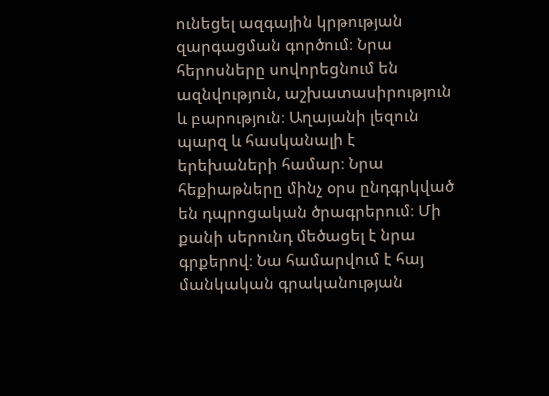ունեցել ազգային կրթության զարգացման գործում։ Նրա հերոսները սովորեցնում են ազնվություն, աշխատասիրություն և բարություն։ Աղայանի լեզուն պարզ և հասկանալի է երեխաների համար։ Նրա հեքիաթները մինչ օրս ընդգրկված են դպրոցական ծրագրերում։ Մի քանի սերունդ մեծացել է նրա գրքերով։ Նա համարվում է հայ մանկական գրականության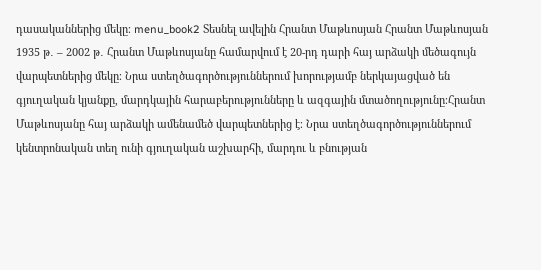դասականներից մեկը։ menu_book2 Տեսնել ավելին Հրանտ Մաթևոսյան Հրանտ Մաթևոսյան 1935 թ․ – 2002 թ․ Հրանտ Մաթևոսյանը համարվում է 20-րդ դարի հայ արձակի մեծագույն վարպետներից մեկը։ Նրա ստեղծագործություններում խորությամբ ներկայացված են գյուղական կյանքը, մարդկային հարաբերությունները և ազգային մտածողությունը։Հրանտ Մաթևոսյանը հայ արձակի ամենամեծ վարպետներից է։ Նրա ստեղծագործություններում կենտրոնական տեղ ունի գյուղական աշխարհի, մարդու և բնության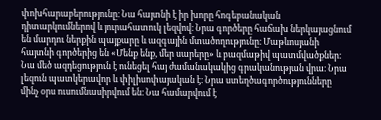փոխհարաբերությունը։ Նա հայտնի է իր խորը հոգեբանական դիտարկումներով և յուրահատուկ լեզվով։ Նրա գործերը հաճախ ներկայացնում են մարդու ներքին պայքարը և ազգային մտածողությունը։ Մաթևոսյանի հայտնի գործերից են «Մենք ենք, մեր սարերը» և բազմաթիվ պատմվածքներ։ Նա մեծ ազդեցություն է ունեցել հայ ժամանակակից գրականության վրա։ Նրա լեզուն պատկերավոր և փիլիսոփայական է։ Նրա ստեղծագործությունները մինչ օրս ուսումնասիրվում են։ Նա համարվում է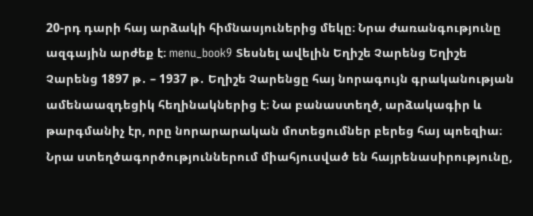20-րդ դարի հայ արձակի հիմնասյուներից մեկը։ Նրա ժառանգությունը ազգային արժեք է։ menu_book9 Տեսնել ավելին Եղիշե Չարենց Եղիշե Չարենց 1897 թ․ – 1937 թ․ Եղիշե Չարենցը հայ նորագույն գրականության ամենաազդեցիկ հեղինակներից է։ Նա բանաստեղծ, արձակագիր և թարգմանիչ էր, որը նորարարական մոտեցումներ բերեց հայ պոեզիա։ Նրա ստեղծագործություններում միահյուսված են հայրենասիրությունը,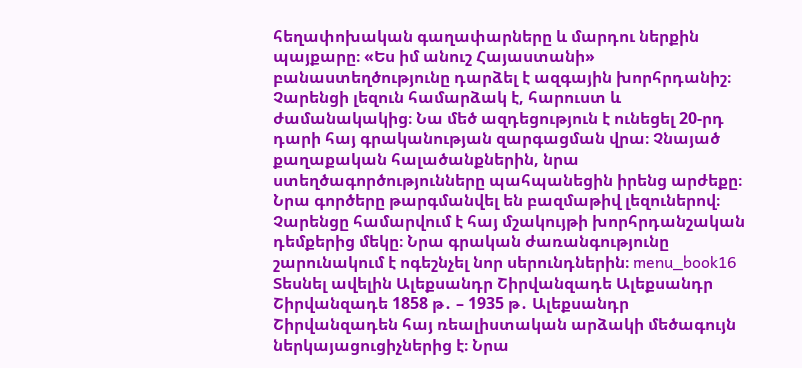հեղափոխական գաղափարները և մարդու ներքին պայքարը։ «Ես իմ անուշ Հայաստանի» բանաստեղծությունը դարձել է ազգային խորհրդանիշ։ Չարենցի լեզուն համարձակ է, հարուստ և ժամանակակից։ Նա մեծ ազդեցություն է ունեցել 20-րդ դարի հայ գրականության զարգացման վրա։ Չնայած քաղաքական հալածանքներին, նրա ստեղծագործությունները պահպանեցին իրենց արժեքը։ Նրա գործերը թարգմանվել են բազմաթիվ լեզուներով։ Չարենցը համարվում է հայ մշակույթի խորհրդանշական դեմքերից մեկը։ Նրա գրական ժառանգությունը շարունակում է ոգեշնչել նոր սերունդներին։ menu_book16 Տեսնել ավելին Ալեքսանդր Շիրվանզադե Ալեքսանդր Շիրվանզադե 1858 թ․ – 1935 թ․ Ալեքսանդր Շիրվանզադեն հայ ռեալիստական արձակի մեծագույն ներկայացուցիչներից է։ Նրա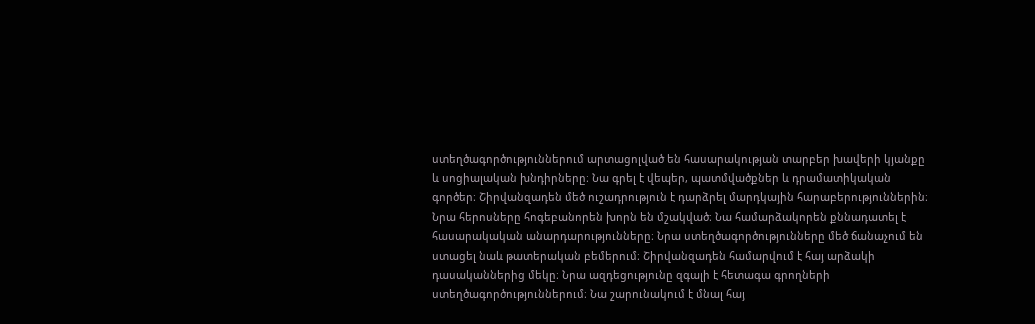ստեղծագործություններում արտացոլված են հասարակության տարբեր խավերի կյանքը և սոցիալական խնդիրները։ Նա գրել է վեպեր, պատմվածքներ և դրամատիկական գործեր։ Շիրվանզադեն մեծ ուշադրություն է դարձրել մարդկային հարաբերություններին։ Նրա հերոսները հոգեբանորեն խորն են մշակված։ Նա համարձակորեն քննադատել է հասարակական անարդարությունները։ Նրա ստեղծագործությունները մեծ ճանաչում են ստացել նաև թատերական բեմերում։ Շիրվանզադեն համարվում է հայ արձակի դասականներից մեկը։ Նրա ազդեցությունը զգալի է հետագա գրողների ստեղծագործություններում։ Նա շարունակում է մնալ հայ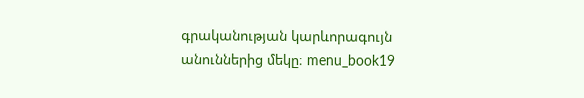գրականության կարևորագույն անուններից մեկը։ menu_book19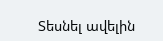Տեսնել ավելին